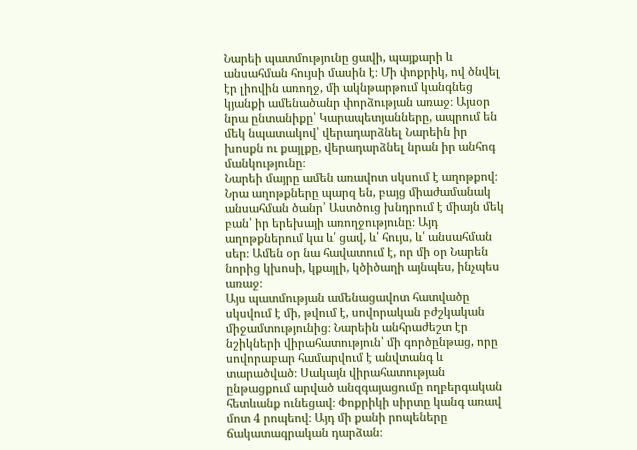Նարեի պատմությունը ցավի, պայքարի և անսահման հույսի մասին է։ Մի փոքրիկ, ով ծնվել էր լիովին առողջ, մի ակնթարթում կանգնեց կյանքի ամենածանր փորձության առաջ։ Այսօր նրա ընտանիքը՝ Կարապետյանները, ապրում են մեկ նպատակով՝ վերադարձնել Նարեին իր խոսքն ու քայլքը, վերադարձնել նրան իր անհոգ մանկությունը։
Նարեի մայրը ամեն առավոտ սկսում է աղոթքով։ Նրա աղոթքները պարզ են, բայց միաժամանակ անսահման ծանր՝ Աստծուց խնդրում է միայն մեկ բան՝ իր երեխայի առողջությունը։ Այդ աղոթքներում կա և՛ ցավ, և՛ հույս, և՛ անսահման սեր։ Ամեն օր նա հավատում է, որ մի օր Նարեն նորից կխոսի, կքայլի, կծիծաղի այնպես, ինչպես առաջ։
Այս պատմության ամենացավոտ հատվածը սկսվում է մի, թվում է, սովորական բժշկական միջամտությունից։ Նարեին անհրաժեշտ էր նշիկների վիրահատություն՝ մի գործընթաց, որը սովորաբար համարվում է անվտանգ և տարածված։ Սակայն վիրահատության ընթացքում արված անզգայացումը ողբերգական հետևանք ունեցավ։ Փոքրիկի սիրտը կանգ առավ մոտ 4 րոպեով։ Այդ մի քանի րոպեները ճակատագրական դարձան։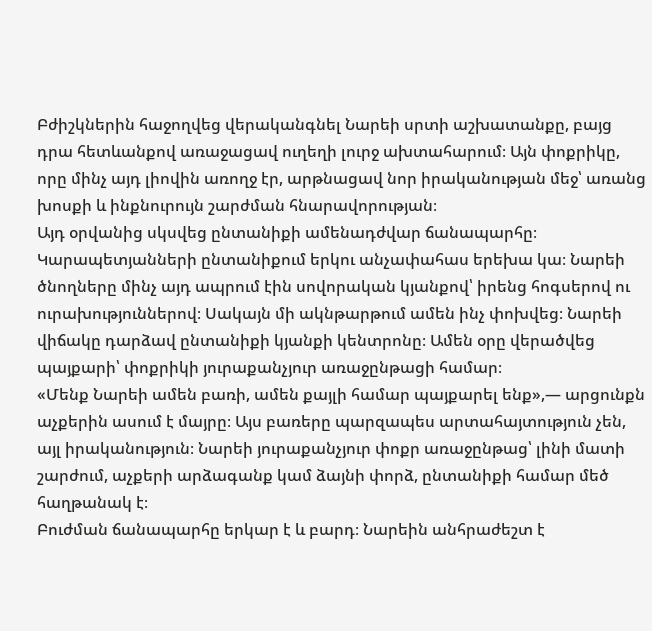Բժիշկներին հաջողվեց վերականգնել Նարեի սրտի աշխատանքը, բայց դրա հետևանքով առաջացավ ուղեղի լուրջ ախտահարում։ Այն փոքրիկը, որը մինչ այդ լիովին առողջ էր, արթնացավ նոր իրականության մեջ՝ առանց խոսքի և ինքնուրույն շարժման հնարավորության։
Այդ օրվանից սկսվեց ընտանիքի ամենադժվար ճանապարհը։
Կարապետյանների ընտանիքում երկու անչափահաս երեխա կա։ Նարեի ծնողները մինչ այդ ապրում էին սովորական կյանքով՝ իրենց հոգսերով ու ուրախություններով։ Սակայն մի ակնթարթում ամեն ինչ փոխվեց։ Նարեի վիճակը դարձավ ընտանիքի կյանքի կենտրոնը։ Ամեն օրը վերածվեց պայքարի՝ փոքրիկի յուրաքանչյուր առաջընթացի համար։
«Մենք Նարեի ամեն բառի, ամեն քայլի համար պայքարել ենք»,— արցունքն աչքերին ասում է մայրը։ Այս բառերը պարզապես արտահայտություն չեն, այլ իրականություն։ Նարեի յուրաքանչյուր փոքր առաջընթաց՝ լինի մատի շարժում, աչքերի արձագանք կամ ձայնի փորձ, ընտանիքի համար մեծ հաղթանակ է։
Բուժման ճանապարհը երկար է և բարդ։ Նարեին անհրաժեշտ է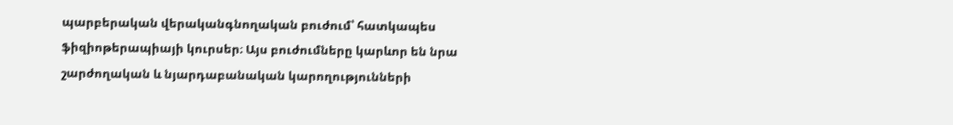պարբերական վերականգնողական բուժում՝ հատկապես ֆիզիոթերապիայի կուրսեր։ Այս բուժումները կարևոր են նրա շարժողական և նյարդաբանական կարողությունների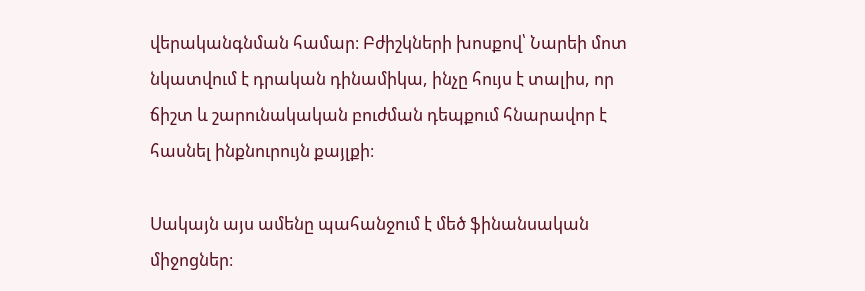վերականգնման համար։ Բժիշկների խոսքով՝ Նարեի մոտ նկատվում է դրական դինամիկա, ինչը հույս է տալիս, որ ճիշտ և շարունակական բուժման դեպքում հնարավոր է հասնել ինքնուրույն քայլքի։

Սակայն այս ամենը պահանջում է մեծ ֆինանսական միջոցներ։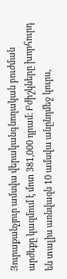Յուրաքանչյուր ամսվա վերականգնողական բուժման արժեքը կազմում է մոտ 381,000 դրամ։ Բժիշկները խորհուրդ են տալիս առնվազն 10 ամսվա անընդմեջ կուրս,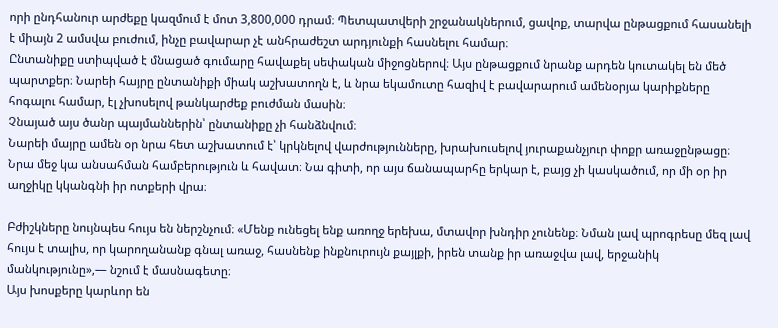որի ընդհանուր արժեքը կազմում է մոտ 3,800,000 դրամ։ Պետպատվերի շրջանակներում, ցավոք, տարվա ընթացքում հասանելի է միայն 2 ամսվա բուժում, ինչը բավարար չէ անհրաժեշտ արդյունքի հասնելու համար։
Ընտանիքը ստիպված է մնացած գումարը հավաքել սեփական միջոցներով։ Այս ընթացքում նրանք արդեն կուտակել են մեծ պարտքեր։ Նարեի հայրը ընտանիքի միակ աշխատողն է, և նրա եկամուտը հազիվ է բավարարում ամենօրյա կարիքները հոգալու համար, էլ չխոսելով թանկարժեք բուժման մասին։
Չնայած այս ծանր պայմաններին՝ ընտանիքը չի հանձնվում։
Նարեի մայրը ամեն օր նրա հետ աշխատում է՝ կրկնելով վարժությունները, խրախուսելով յուրաքանչյուր փոքր առաջընթացը։ Նրա մեջ կա անսահման համբերություն և հավատ։ Նա գիտի, որ այս ճանապարհը երկար է, բայց չի կասկածում, որ մի օր իր աղջիկը կկանգնի իր ոտքերի վրա։

Բժիշկները նույնպես հույս են ներշնչում։ «Մենք ունեցել ենք առողջ երեխա, մտավոր խնդիր չունենք։ Նման լավ պրոգրեսը մեզ լավ հույս է տալիս, որ կարողանանք գնալ առաջ, հասնենք ինքնուրույն քայլքի, իրեն տանք իր առաջվա լավ, երջանիկ մանկությունը»,— նշում է մասնագետը։
Այս խոսքերը կարևոր են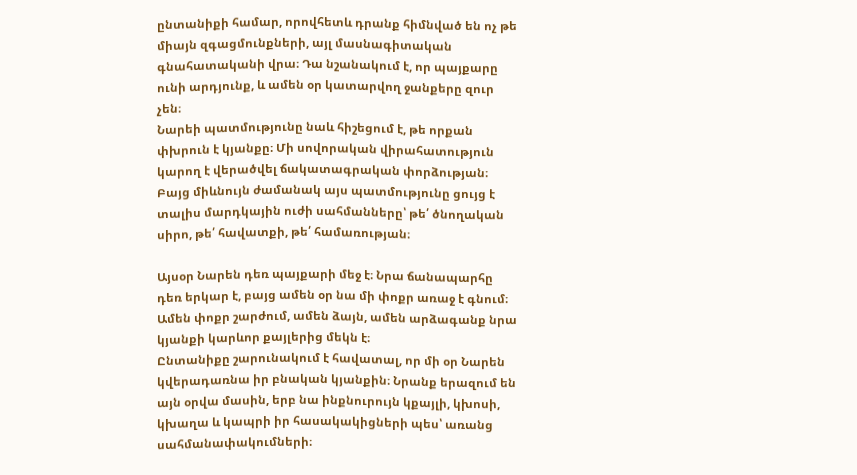ընտանիքի համար, որովհետև դրանք հիմնված են ոչ թե միայն զգացմունքների, այլ մասնագիտական գնահատականի վրա։ Դա նշանակում է, որ պայքարը ունի արդյունք, և ամեն օր կատարվող ջանքերը զուր չեն։
Նարեի պատմությունը նաև հիշեցում է, թե որքան փխրուն է կյանքը։ Մի սովորական վիրահատություն կարող է վերածվել ճակատագրական փորձության։ Բայց միևնույն ժամանակ այս պատմությունը ցույց է տալիս մարդկային ուժի սահմանները՝ թե՛ ծնողական սիրո, թե՛ հավատքի, թե՛ համառության։

Այսօր Նարեն դեռ պայքարի մեջ է։ Նրա ճանապարհը դեռ երկար է, բայց ամեն օր նա մի փոքր առաջ է գնում։ Ամեն փոքր շարժում, ամեն ձայն, ամեն արձագանք նրա կյանքի կարևոր քայլերից մեկն է։
Ընտանիքը շարունակում է հավատալ, որ մի օր Նարեն կվերադառնա իր բնական կյանքին։ Նրանք երազում են այն օրվա մասին, երբ նա ինքնուրույն կքայլի, կխոսի, կխաղա և կապրի իր հասակակիցների պես՝ առանց սահմանափակումների։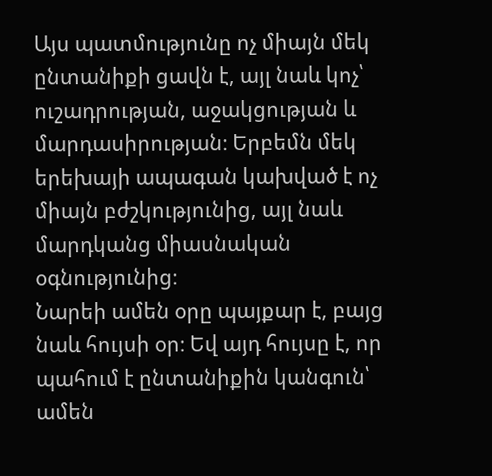Այս պատմությունը ոչ միայն մեկ ընտանիքի ցավն է, այլ նաև կոչ՝ ուշադրության, աջակցության և մարդասիրության։ Երբեմն մեկ երեխայի ապագան կախված է ոչ միայն բժշկությունից, այլ նաև մարդկանց միասնական օգնությունից։
Նարեի ամեն օրը պայքար է, բայց նաև հույսի օր։ Եվ այդ հույսը է, որ պահում է ընտանիքին կանգուն՝ ամեն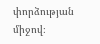փորձության միջով։